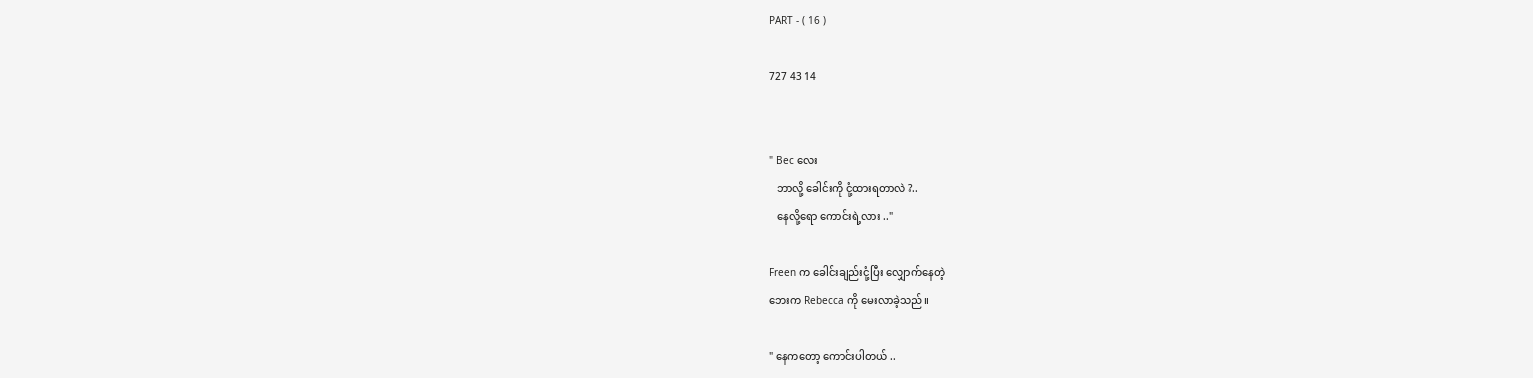PART - ( 16 )

727 43 14


" Bec လေး
   ဘာလို့ ခေါင်းကို ငုံ့ထားရတာလဲ ?..
   နေလို့ရော ကောင်းရဲ့လား .."

Freen က ခေါင်းချည်းငုံ့ပြီး လျှောက်နေတဲ့
ဘေးက Rebecca ကို မေးလာခဲ့သည်။

" နေက‌တော့ ကောင်းပါတယ် ..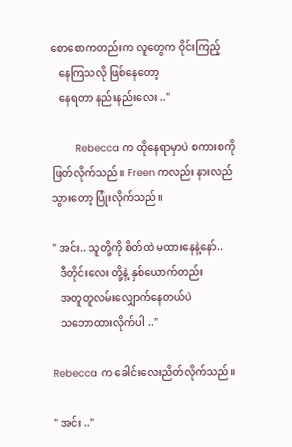စောစောကတည်းက လူတွေက ဝိုင်းကြည့်
   နေကြသလို ဖြစ်နေတော့
   နေရတာ နည်းနည်းလေး .."

        Rebecca က ထိုနေရာမှာပဲ စကားစကို
ဖြတ်လိုက်သည်။ Freen ကလည်း နားလည်
သွားတော့ ပြုံးလိုက်သည်။

" အင်း.. သူတို့ကို စိတ်ထဲ မထားနေနဲ့နော်..
   ဒီတိုင်းလေး တို့နဲ့ နှစ်ယောက်တည်း
   အတူတူလမ်းလျှောက်နေတယ်ပဲ
   သဘောထားလိုက်ပါ .."

Rebecca က ခေါင်းလေးညိတ်လိုက်သည်။

" အင်း .."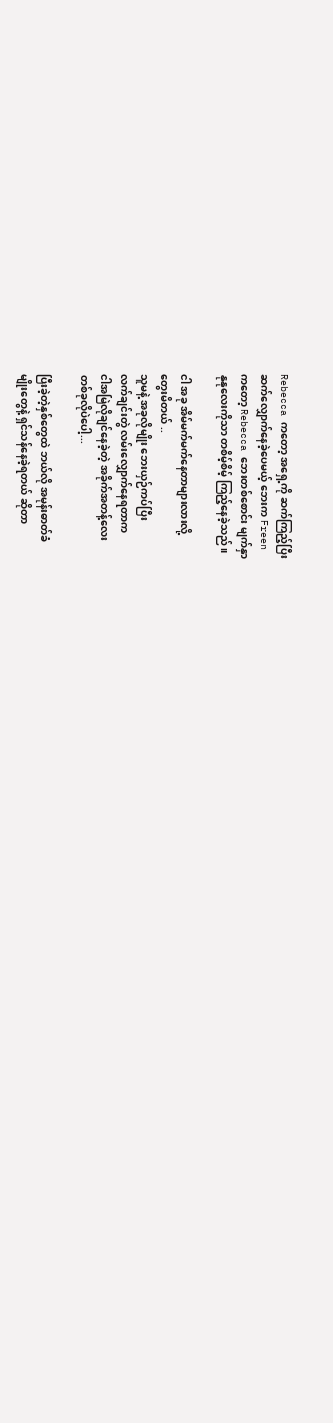Rebecca ကတော့ အရှေ့ကို ဆက်ကြည့်ပြီး
ဆက်လျှောက်နေခဲ့ပေမယ့် ဘေးက Freen
ကတော့ Rebecca ဘေးတစ်စောင်း မျက်နှာ
နုနုလေးကိုသာ တစိမ့်စိမ့် ကြည့်နေခဲ့သည်။

ငါ အခု အိမ်မက်မက်နေတာများလားလို့
တွေးမိတယ် ..
သူမနဲ့ အခုလိုမျိုး ဘေးယှဉ်ကပ်ပြီး
လက်ချင်းတွဲ လမ်းလျှောက်နေရတာက
ငါအမြဲလိုချင်နေခဲ့တဲ့ အခိုက်အတန့်လေး
တစ်ခုလိုပဲပေါ့...

ပြီးခဲ့တဲ့နှစ်တွေထဲ ဘယ်လို အမုန်းဓာတ်ခံ
မျိုးတွေနဲ့ ရှင်သန်နေခဲ့ရတယ် ဆိုတာ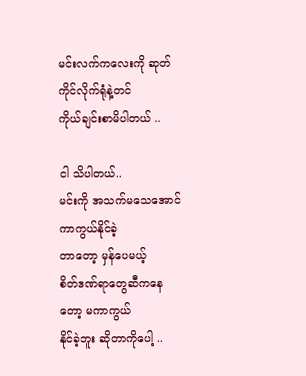မင်းလက်ကလေးကို ဆုတ်ကိုင်လိုက်ရုံနဲ့တင်
ကိုယ်ချင်းစာမိပါတယ် ..

ငါ သိပါတယ်..
မင်းကို အသက်မသေအောင် ကာကွယ်နိုင်‌ခဲ့
တာတော့ မှန်ပေမယ့်
စိတ်ဒဏ်ရာတွေဆီကနေတော့ မကာကွယ်
နိုင်ခဲ့ဘူး ဆိုတာကိုပေါ့ ..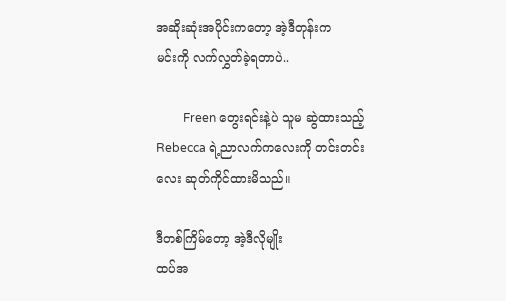အဆိုးဆုံးအပိုင်းကတော့ အဲ့ဒီတုန်းက
မင်းကို လက်လွှတ်ခဲ့ရတာပဲ..

         Freen တွေးရင်းနဲ့ပဲ သူမ ဆွဲထားသည့်
Rebecca ရဲ့ညာလက်ကလေးကို တင်းတင်း
လေး ဆုတ်ကိုင်ထားမိသည်။

ဒီတစ်ကြိမ်တော့ အဲ့ဒီလိုမျိုး
ထပ်အ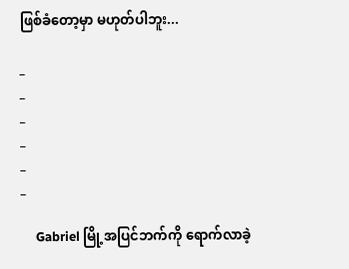ဖြစ်ခံတော့မှာ မဟုတ်ပါဘူး...

_
_
_
_
_
_

     Gabriel မြို့အပြင်ဘက်ကို ရောက်လာခဲ့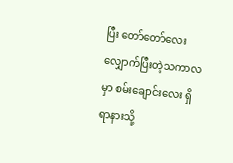ပြီး တော်တော်လေး လျှောက်ပြီးတဲ့သကာလ
မှာ စမ်းချောင်းလေး ရှိရာနားသို့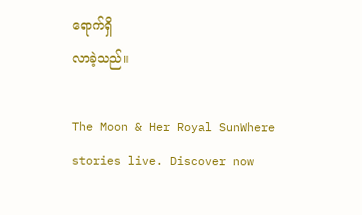ရောက်ရှိ
လာခဲ့သည်။

The Moon & Her Royal SunWhere stories live. Discover now